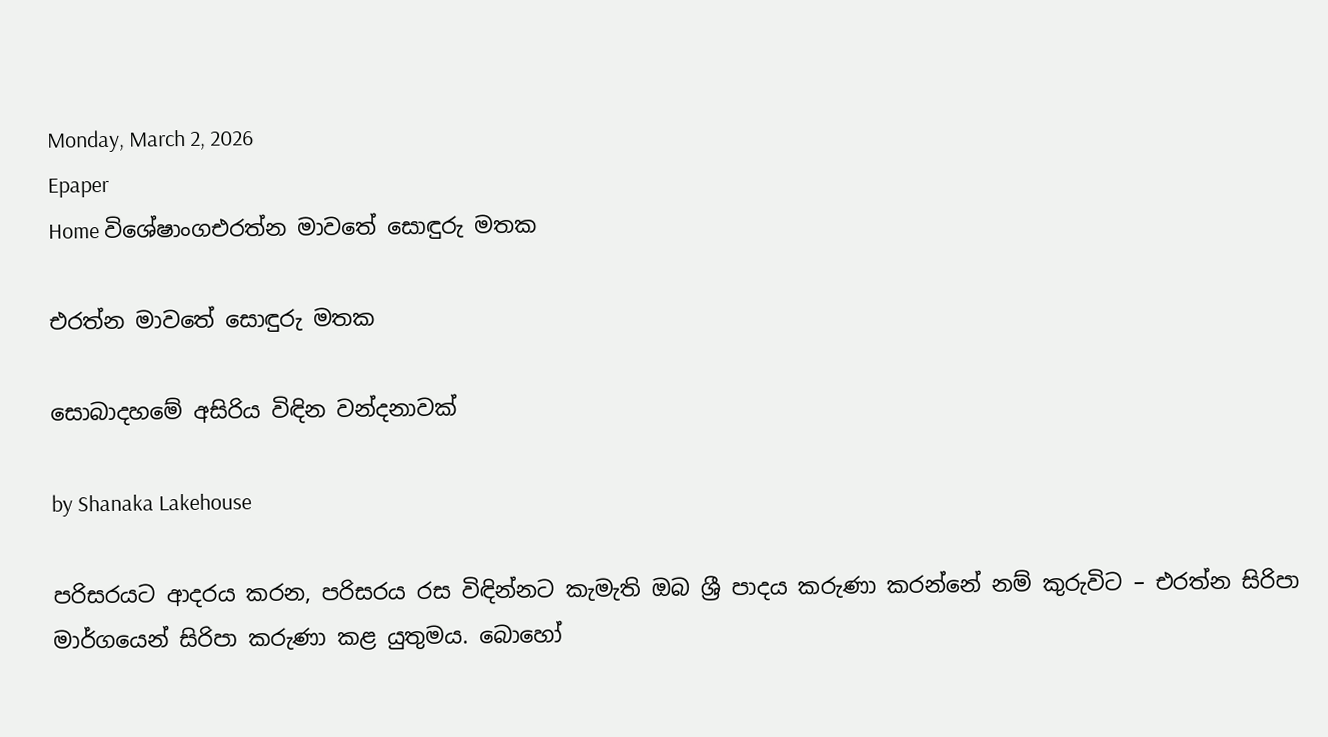Monday, March 2, 2026
Epaper
Home විශේෂාංගඑරත්න මාවතේ සොඳුරු මතක

එරත්න මාවතේ සොඳුරු මතක

සොබාදහමේ අසිරිය විඳින වන්දනාවක්

by Shanaka Lakehouse

පරිසරයට ආදරය කරන, පරිසරය රස විඳින්නට කැමැති ඔබ ශ්‍රී පාදය කරුණා කරන්නේ නම් කුරුවිට – එරත්න සිරිපා මාර්ගයෙන් සිරිපා කරුණා කළ යුතුමය. බොහෝ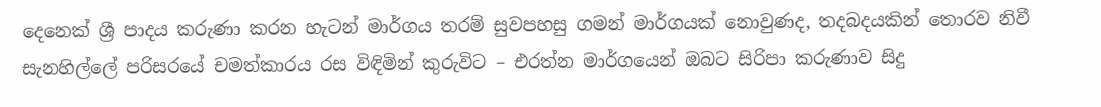දෙනෙක් ශ්‍රී පාදය කරුණා කරන හැටන් මාර්ගය තරම් සුවපහසු ගමන් මාර්ගයක් නොවුණද, තදබදයකින් තොරව නිවී සැනහිල්ලේ පරිසරයේ චමත්කාරය රස විඳිමින් කුරුවිට – එරත්න මාර්ගයෙන් ඔබට සිරිපා කරුණාව සිදු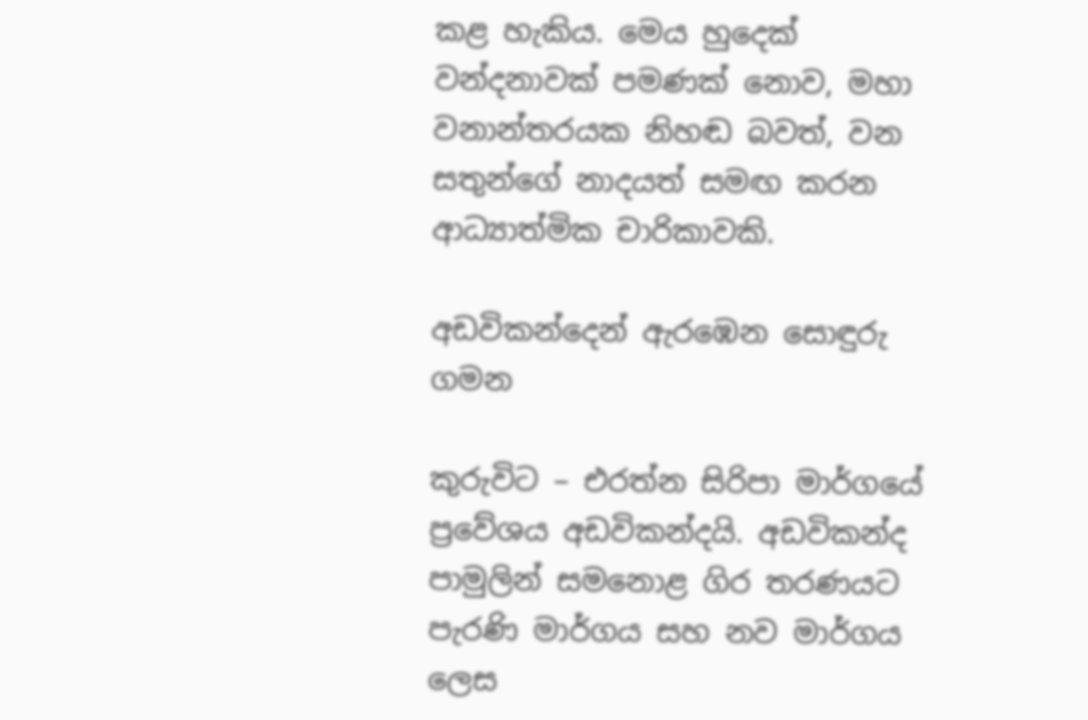කළ හැකිය. මෙය හුදෙක් වන්දනාවක් පමණක් නොව, මහා වනාන්තරයක නිහඬ බවත්, වන සතුන්ගේ නාදයත් සමඟ කරන ආධ්‍යාත්මික චාරිකාවකි.

අඩවිකන්දෙන් ඇරඹෙන සොඳුරු ගමන

කුරුවිට – එරත්න සිරිපා මාර්ගයේ ප්‍රවේශය අඩවිකන්දයි. අඩවිකන්ද පාමුලින් සමනොළ ගිර තරණයට පැරණි මාර්ගය සහ නව මාර්ගය ලෙස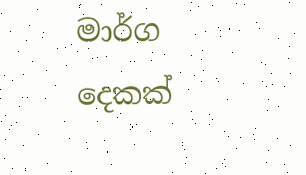මාර්ග දෙකක්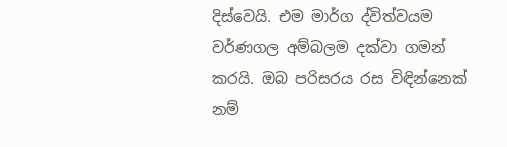දිස්වෙයි. එම මාර්ග ද්විත්වයම වර්ණගල අම්බලම දක්වා ගමන් කරයි. ඔබ පරිසරය රස විඳින්නෙක් නම්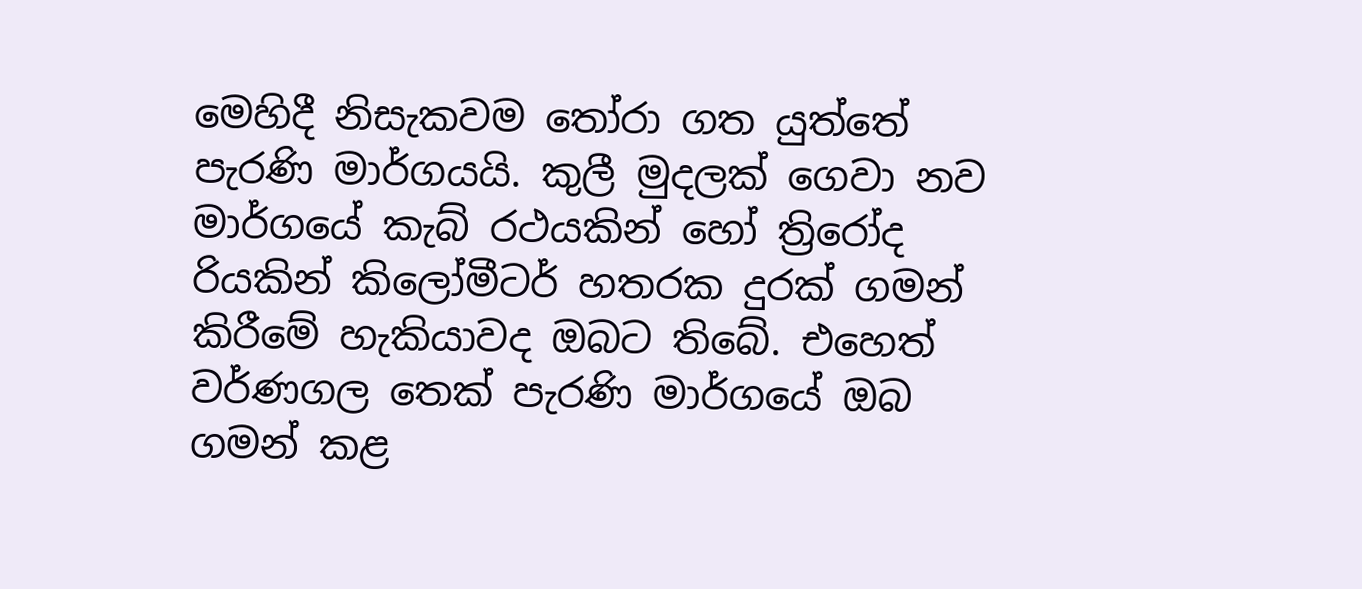මෙහිදී නිසැකවම තෝරා ගත යුත්තේ පැරණි මාර්ගයයි. කුලී මුදලක් ගෙවා නව මාර්ගයේ කැබ් රථයකින් හෝ ත්‍රිරෝද රියකින් කිලෝමීටර් හතරක දුරක් ගමන් කිරීමේ හැකියාවද ඔබට තිබේ. එහෙත් වර්ණගල තෙක් පැරණි මාර්ගයේ ඔබ ගමන් කළ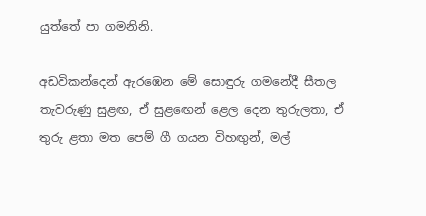යුත්තේ පා ගමනිනි.

අඩවිකන්දෙන් ඇරඹෙන මේ සොඳුරු ගමනේදී සීතල තැවරුණු සුළඟ, ඒ සුළඟෙන් ළෙල දෙන තුරුලතා, ඒ තුරු ළතා මත පෙම් ගී ගයන විහඟුන්, මල්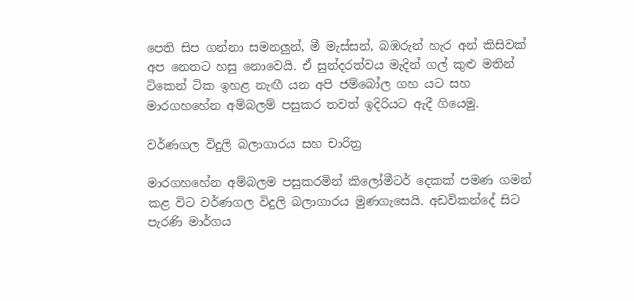පෙති සිප ගන්නා සමනලුන්, මී මැස්සන්, බඹරුන් හැර අන් කිසිවක් අප නෙතට හසු නොවෙයි. ඒ සුන්දරත්වය මැදින් ගල් කුළු මතින් ටිකෙන් ටික ඉහළ නැඟී යන අපි ජම්බෝල ගහ යට සහ මාරගහහේන අම්බලම් පසුකර තවත් ඉදිරියට ඇදී ගියෙමු.

වර්ණගල විදුලි බලාගාරය සහ චාරිත්‍ර

මාරගහහේන අම්බලම පසුකරමින් කිලෝමීටර් දෙකක් පමණ ගමන් කළ විට වර්ණගල විදුලි බලාගාරය මුණගැසෙයි. අඩවිකන්දේ සිට පැරණි මාර්ගය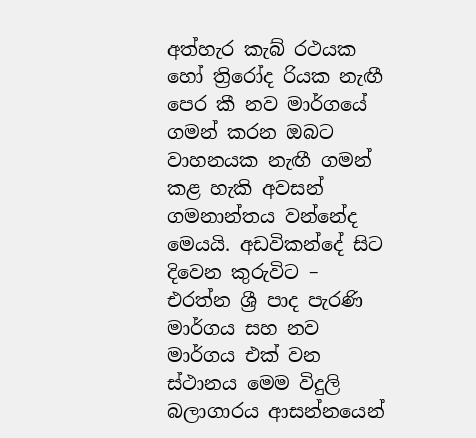අත්හැර කැබ් රථයක හෝ ත්‍රිරෝද රියක නැඟී පෙර කී නව මාර්ගයේ ගමන් කරන ඔබට වාහනයක නැඟී ගමන් කළ හැකි අවසන් ගමනාන්තය වන්නේද මෙයයි. අඩවිකන්දේ සිට දිවෙන කුරුවිට – එරත්න ශ්‍රී පාද පැරණි මාර්ගය සහ නව මාර්ගය එක් වන ස්ථානය මෙම විදුලි බලාගාරය ආසන්නයෙන්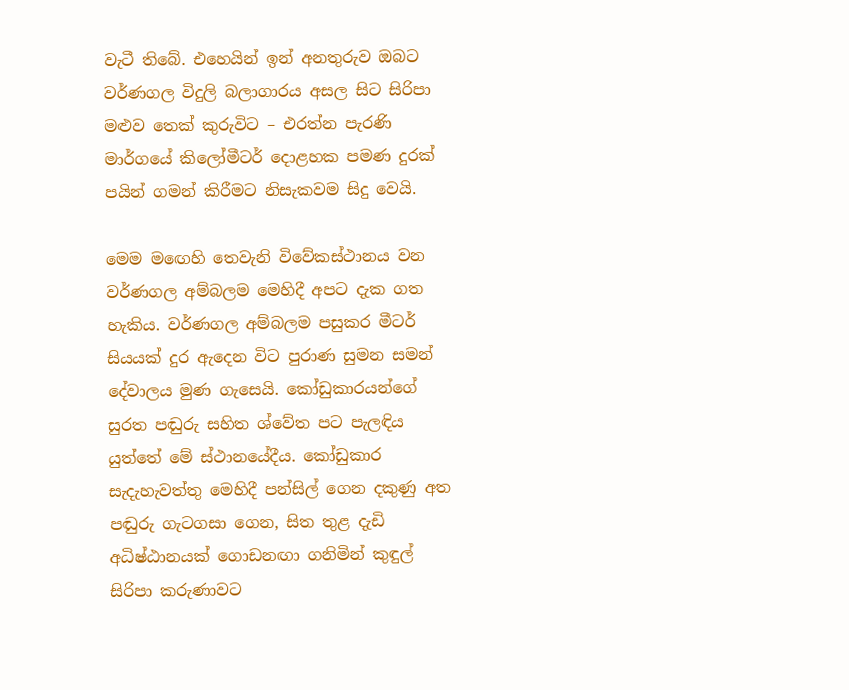වැටී තිබේ. එහෙයින් ඉන් අනතුරුව ඔබට වර්ණගල විදුලි බලාගාරය අසල සිට සිරිපා මළුව තෙක් කුරුවිට – එරත්න පැරණි මාර්ගයේ කිලෝමීටර් දොළහක පමණ දුරක් පයින් ගමන් කිරීමට නිසැකවම සිදු වෙයි.

මෙම මඟෙහි තෙවැනි විවේකස්ථානය වන වර්ණගල අම්බලම මෙහිදී අපට දැක ගත හැකිය. වර්ණගල අම්බලම පසුකර මීටර් සියයක් දුර ඇදෙන විට පුරාණ සුමන සමන් දේවාලය මුණ ගැසෙයි. කෝඩුකාරයන්ගේ සුරත පඬුරු සහිත ශ්වේත පට පැලඳිය යුත්තේ මේ ස්ථානයේදීය. කෝඩුකාර සැදැහැවත්තු මෙහිදී පන්සිල් ගෙන දකුණු අත පඬුරු ගැටගසා ගෙන, සිත තුළ දැඩි අධිෂ්ඨානයක් ගොඩනඟා ගනිමින් කුඳුල් සිරිපා කරුණාවට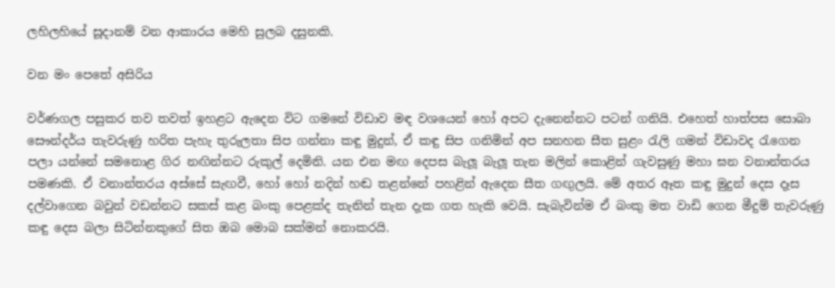ලහිලහියේ සූදානම් වන ආකාරය මෙහි සුලබ දසුනකි.

වන මං පෙතේ අසිරිය

වර්ණගල පසුකර තව තවත් ඉහළට ඇදෙන විට ගමනේ විඩාව මඳ වශයෙන් හෝ අපට දැනෙන්නට පටන් ගනියි. එහෙත් හාත්පස සොබා සෞන්දර්ය තැවරුණු හරිත පැහැ තුරුලතා සිප ගන්නා කඳු මුදුන්, ඒ කඳු සිප ගනිමින් අප සනහන සීත සුළං රැලි ගමන් විඩාවද රැගෙන පලා යන්නේ සමනොළ ගිර නඟින්නට රුකුල් දෙමිනි. යන එන මඟ දෙපස බැලූ බැලූ තැන මලින් කොළින් ගැවසුණු මහා ඝන වනාන්තරය පමණකි. ඒ වනාන්තරය අස්සේ සැඟවී, හෝ හෝ නදින් හඬ තළන්නේ පහළින් ඇදෙන සීත ගඟුලයි. මේ අතර ඈත කඳු මුදුන් දෙස දෑස දල්වාගෙන බවුන් වඩන්නට සකස් කළ බංකු පෙළක්ද තැනින් තැන දැක ගත හැකි වෙයි. සැබැවින්ම ඒ බංකු මත වාඩි ගෙන මීදුම් තැවරුණු කඳු දෙස බලා සිටින්නකුගේ සිත ඔබ මොබ සක්මන් නොකරයි.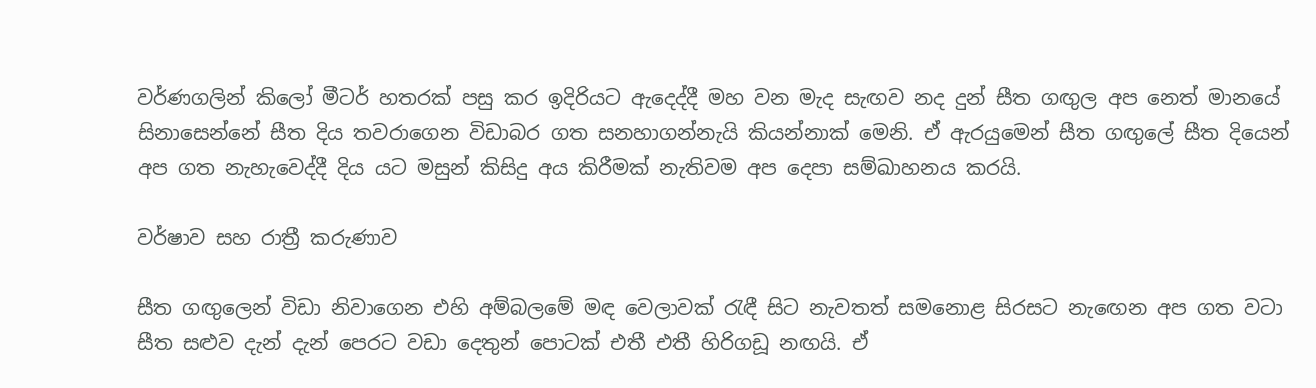වර්ණගලින් කිලෝ මීටර් හතරක් පසු කර ඉදිරියට ඇදෙද්දී මහ වන මැද සැඟව නද දුන් සීත ගඟුල අප නෙත් මානයේ සිනාසෙන්නේ සීත දිය තවරාගෙන විඩාබර ගත සනහාගන්නැයි කියන්නාක් මෙනි. ඒ ඇරයුමෙන් සීත ගඟුලේ සීත දියෙන් අප ගත නැහැවෙද්දී දිය යට මසුන් කිසිදු අය කිරීමක් නැතිවම අප දෙපා සම්ඛාහනය කරයි.

වර්ෂාව සහ රාත්‍රී කරුණාව

සීත ගඟුලෙන් විඩා නිවාගෙන එහි අම්බලමේ මඳ වෙලාවක් රැඳී සිට නැවතත් සමනොළ සිරසට නැඟෙන අප ගත වටා සීත සළුව දැන් දැන් පෙරට වඩා දෙතුන් පොටක් එතී එතී හිරිගඩූ නඟයි. ඒ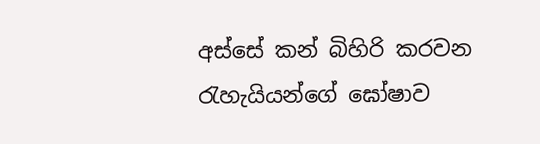අස්සේ කන් බිහිරි කරවන රැහැයියන්ගේ ඝෝෂාව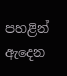පහළින් ඇදෙන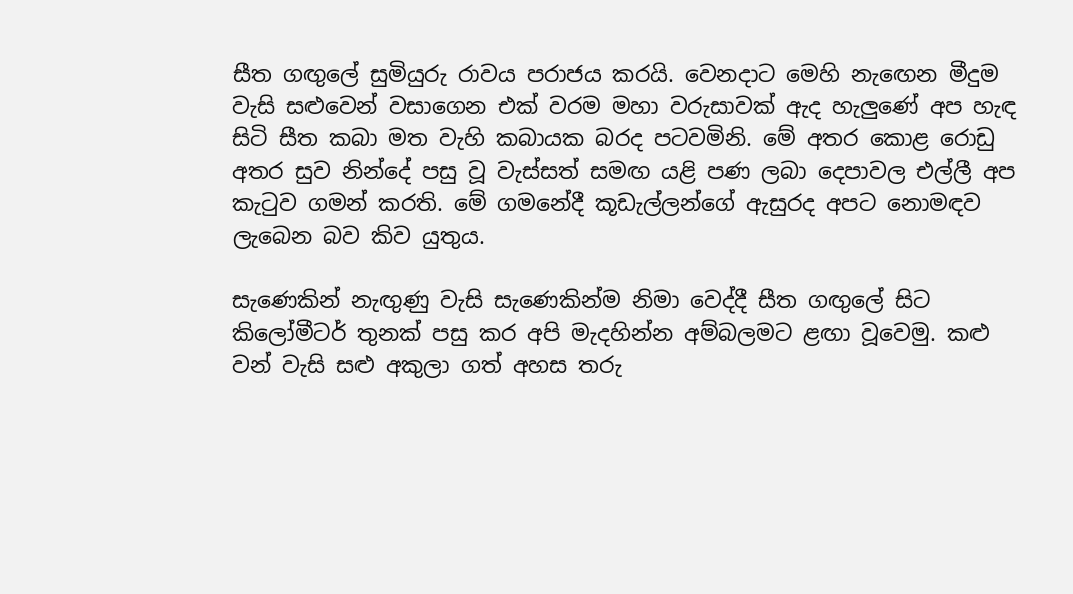සීත ගඟුලේ සුමියුරු රාවය පරාජය කරයි. වෙනදාට මෙහි නැඟෙන මීදුම වැසි සළුවෙන් වසාගෙන එක් වරම මහා වරුසාවක් ඇද හැලුණේ අප හැඳ සිටි සීත කබා මත වැහි කබායක බරද පටවමිනි. මේ අතර කොළ රොඩු අතර සුව නින්දේ පසු වූ වැස්සත් සමඟ යළි පණ ලබා දෙපාවල එල්ලී අප කැටුව ගමන් කරති. මේ ගමනේදී කූඩැල්ලන්ගේ ඇසුරද අපට නොමඳව ලැබෙන බව කිව යුතුය.

සැණෙකින් නැඟුණු වැසි සැණෙකින්ම නිමා වෙද්දී සීත ගඟුලේ සිට කිලෝමීටර් තුනක් පසු කර අපි මැදහින්න අම්බලමට ළඟා වූවෙමු. කළු වන් වැසි සළු අකුලා ගත් අහස තරු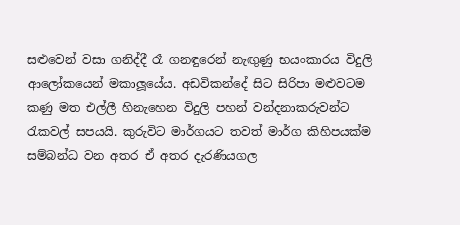සළුවෙන් වසා ගනිද්දී රෑ ගනඳුරෙන් නැඟුණු භයංකාරය විදුලි ආලෝකයෙන් මකාලූයේය. අඩවිකන්දේ සිට සිරිපා මළුවටම කණු මත එල්ලී හිනැහෙන විදුලි පහන් වන්දනාකරුවන්ට රැකවල් සපයයි. කුරුවිට මාර්ගයට තවත් මාර්ග කිහිපයක්ම සම්බන්ධ වන අතර ඒ අතර දැරණියගල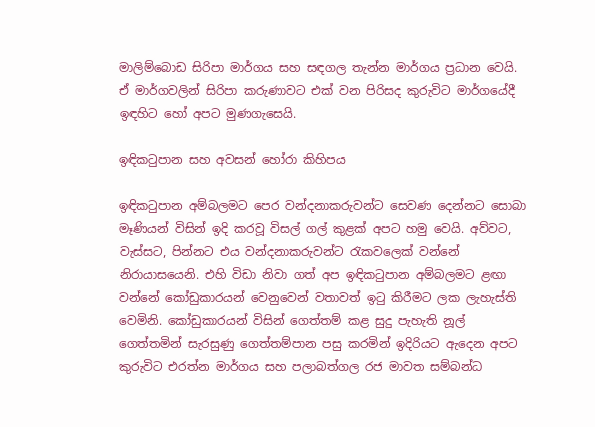මාලිම්බොඩ සිරිපා මාර්ගය සහ සඳගල තැන්න මාර්ගය ප්‍රධාන වෙයි. ඒ මාර්ගවලින් සිරිපා කරුණාවට එක් වන පිරිසද කුරුවිට මාර්ගයේදී ඉඳහිට හෝ අපට මුණගැසෙයි.

ඉඳිකටුපාන සහ අවසන් හෝරා කිහිපය

ඉඳිකටුපාන අම්බලමට පෙර වන්දනාකරුවන්ට සෙවණ දෙන්නට සොබා මෑණියන් විසින් ඉදි කරවූ විසල් ගල් කුළක් අපට හමු වෙයි. අව්වට, වැස්සට, පින්නට එය වන්දනාකරුවන්ට රැකවලෙක් වන්නේ නිරායාසයෙනි. එහි විඩා නිවා ගත් අප ඉඳිකටුපාන අම්බලමට ළඟා වන්නේ කෝඩුකාරයන් වෙනුවෙන් වතාවත් ඉටු කිරීමට ලක ලැහැස්ති වෙමිනි. කෝඩුකාරයන් විසින් ගෙත්තම් කළ සුදු පැහැති නූල් ගෙත්තමින් සැරසුණු ගෙත්තම්පාන පසු කරමින් ඉදිරියට ඇදෙන අපට කුරුවිට එරත්න මාර්ගය සහ පලාබත්ගල රජ මාවත සම්බන්ධ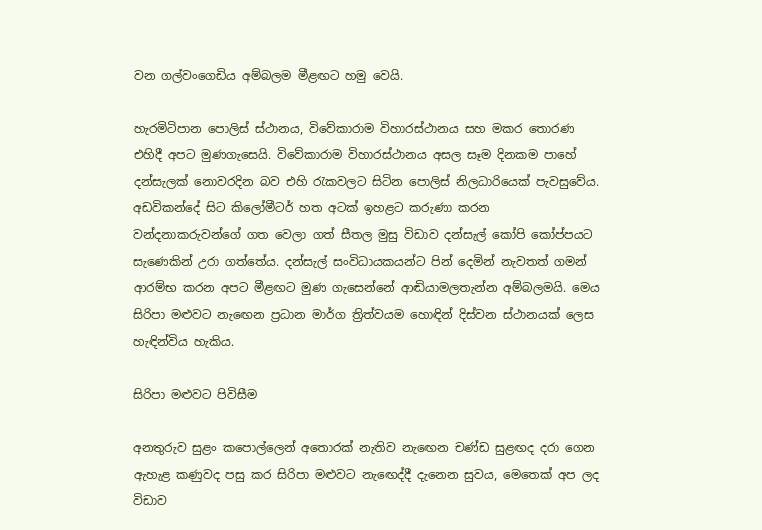වන ගල්වංගෙඩිය අම්බලම මීළඟට හමු වෙයි.

හැරමිටිපාන පොලිස් ස්ථානය, විවේකාරාම විහාරස්ථානය සහ මකර තොරණ එහිදී අපට මුණගැසෙයි. විවේකාරාම විහාරස්ථානය අසල සෑම දිනකම පාහේ දන්සැලක් නොවරදින බව එහි රැකවලට සිටින පොලිස් නිලධාරියෙක් පැවසුවේය. අඩවිකන්දේ සිට කිලෝමීටර් හත අටක් ඉහළට කරුණා කරන වන්දනාකරුවන්ගේ ගත වෙලා ගත් සීතල මුසු විඩාව දන්සැල් කෝපි කෝප්පයට සැණෙකින් උරා ගත්තේය. දන්සැල් සංවිධායකයන්ට පින් දෙමින් නැවතත් ගමන් ආරම්භ කරන අපට මීළඟට මුණ ගැසෙන්නේ ආඬියාමලතැන්න අම්බලමයි. මෙය සිරිපා මළුවට නැඟෙන ප්‍රධාන මාර්ග ත්‍රිත්වයම හොඳින් දිස්වන ස්ථානයක් ලෙස හැඳින්විය හැකිය.

සිරිපා මළුවට පිවිසීම

අනතුරුව සුළං කපොල්ලෙන් අතොරක් නැතිව නැඟෙන චණ්ඩ සුළඟද දරා ගෙන ඇහැළ කණුවද පසු කර සිරිපා මළුවට නැඟෙද්දී දැනෙන සුවය, මෙතෙක් අප ලද විඩාව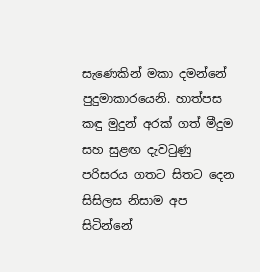සැණෙකින් මකා දමන්නේ පුදුමාකාරයෙනි. හාත්පස කඳු මුදුන් අරක් ගත් මීදුම සහ සුළඟ දැවටුණු පරිසරය ගතට සිතට දෙන සිසිලස නිසාම අප සිටින්නේ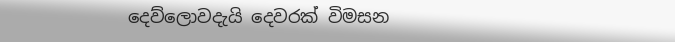දෙව්ලොවදැයි දෙවරක් විමසන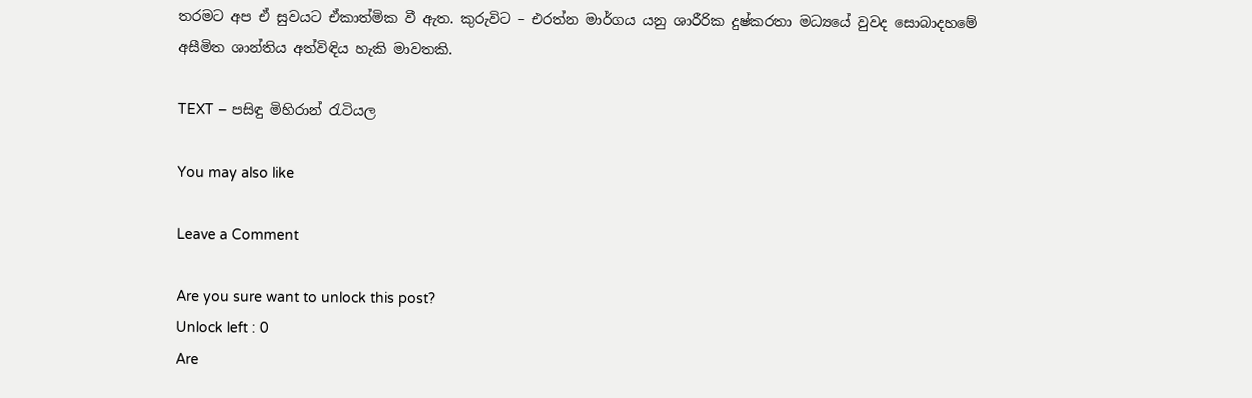තරමට අප ඒ සුවයට ඒකාත්මික වී ඇත. කුරුවිට – එරත්න මාර්ගය යනු ශාරීරික දුෂ්කරතා මධ්‍යයේ වුවද සොබාදහමේ අසීමිත ශාන්තිය අත්විඳිය හැකි මාවතකි.

TEXT – පසිඳු මිහිරාන් රැටියල

You may also like

Leave a Comment

Are you sure want to unlock this post?
Unlock left : 0
Are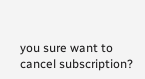you sure want to cancel subscription?